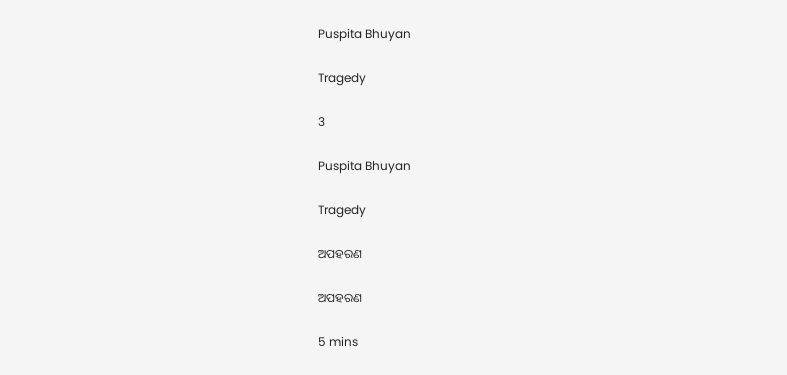Puspita Bhuyan

Tragedy

3

Puspita Bhuyan

Tragedy

ଅପହରଣ

ଅପହରଣ

5 mins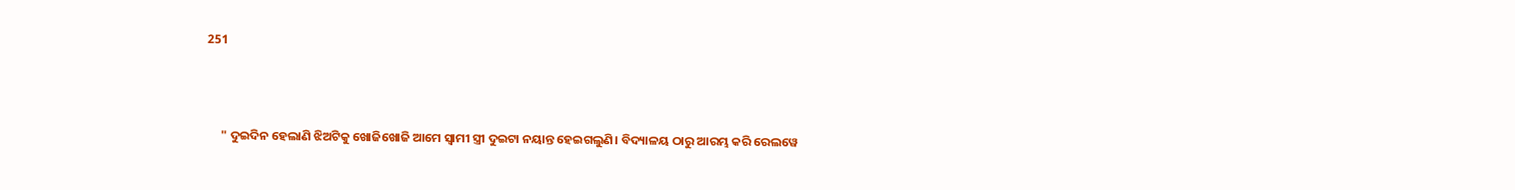251



     " ଦୁଇଦିନ ହେଲାଣି ଝିଅଟିକୁ ଖୋଜିଖୋଜି ଆମେ ସ୍ୱାମୀ ସ୍ତ୍ରୀ ଦୁଇଟା ନୟାନ୍ତ ହେଇଗଲୁଣି। ବିଦ୍ୟାଳୟ ଠାରୁ ଆରମ୍ଭ କରି ରେଲୱେ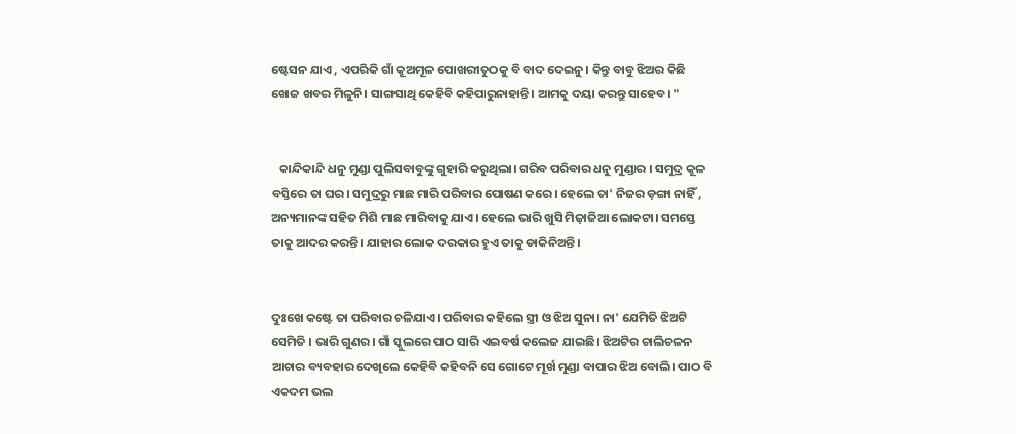ଷ୍ଟେସନ ଯାଏ , ଏପରିକି ଗାଁ କୂଅମୂଳ ପୋଖରୀତୁଠକୁ ବି ବାଦ ଦେଇନୁ। କିନ୍ତୁ ବାବୁ ଝିଅର କିଛି ଖୋଜ ଖବର ମିଳୁନି। ସାଙ୍ଗସାଥି କେହିବି କହିପାରୁନାହାନ୍ତି। ଆମକୁ ଦୟା କରନ୍ତୁ ସାହେବ। "


   କାନ୍ଦିକାନ୍ଦି ଧନୁ ମୁଣ୍ଡା ପୁଲିସବାବୁଙ୍କୁ ଗୁହାରି କରୁଥିଲା। ଗରିବ ପରିବାର ଧନୁ ମୁଣ୍ଡାର । ସମୁଦ୍ର କୂଳ ବସ୍ତିରେ ତା ଘର। ସମୁଦ୍ରରୁ ମାଛ ମାରି ପରିବାର ପୋଷଣ କରେ। ହେଲେ ତା' ନିଜର ଡ଼ଙ୍ଗା ନାହିଁ , ଅନ୍ୟମାନଙ୍କ ସହିତ ମିଶି ମାଛ ମାରିବାକୁ ଯାଏ। ହେଲେ ଭାରି ଖୁସି ମିଜ଼ାଜିଆ ଲୋକଟା। ସମସ୍ତେ ତାକୁ ଆଦର କରନ୍ତି। ଯାହାର ଲୋକ ଦରକାର ହୁଏ ତାକୁ ଡାକିନିଅନ୍ତି।


ଦୁଃଖେ କଷ୍ଟେ ତା ପରିବାର ଚଳିଯାଏ। ପରିବାର କହିଲେ ସ୍ତ୍ରୀ ଓ ଝିଅ ସୁନା। ନା' ଯେମିତି ଝିଅଟି ସେମିତି । ଭାରି ଗୁଣର। ଗାଁ ସ୍କୁଲରେ ପାଠ ସାରି ଏଇବର୍ଷ କଲେଜ ଯାଇଛି। ଝିଅଟିର ଚାଲିଚଳନ ଆଚାର ବ୍ୟବହାର ଦେଖିଲେ କେହିବି କହିବନି ସେ ଗୋଟେ ମୂର୍ଖ ମୁଣ୍ଡା ବାପାର ଝିଅ ବୋଲି। ପାଠ ବି ଏକଦମ ଭଲ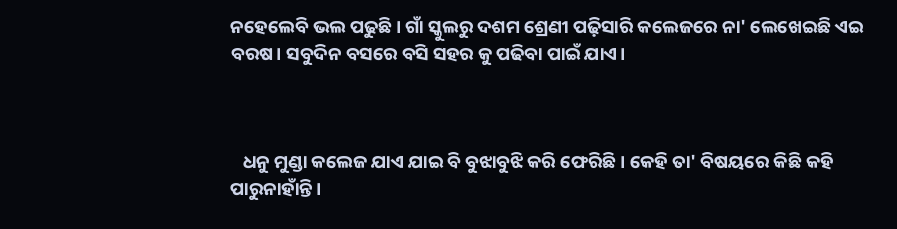ନହେଲେବି ଭଲ ପଢୁଛି। ଗାଁ ସ୍କୁଲରୁ ଦଶମ ଶ୍ରେଣୀ ପଢ଼ିସାରି କଲେଜରେ ନା' ଲେଖେଇଛି ଏଇ ବରଷ। ସବୁଦିନ ବସରେ ବସି ସହର କୁ ପଢିବା ପାଇଁ ଯାଏ।



   ଧନୁ ମୁଣ୍ଡା କଲେଜ ଯାଏ ଯାଇ ବି ବୁଝାବୁଝି କରି ଫେରିଛି। କେହି ତା' ବିଷୟରେ କିଛି କହି ପାରୁନାହାଁନ୍ତି।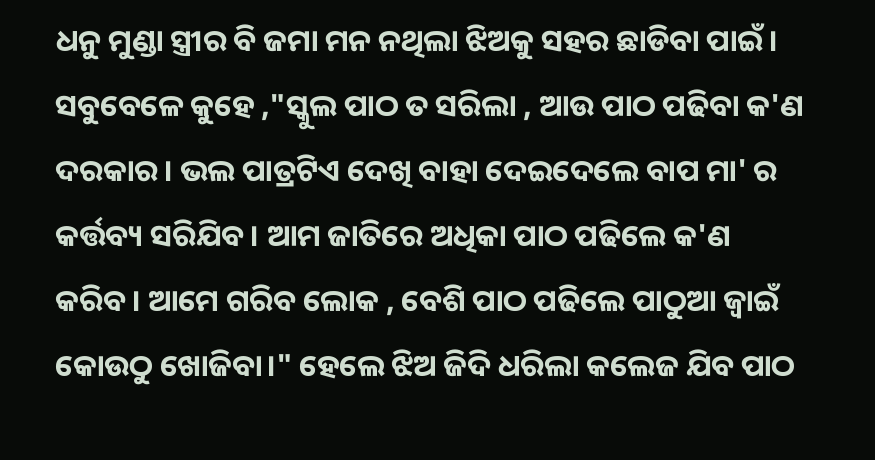ଧନୁ ମୁଣ୍ଡା ସ୍ତ୍ରୀର ବି ଜମା ମନ ନଥିଲା ଝିଅକୁ ସହର ଛାଡିବା ପାଇଁ। ସବୁବେଳେ କୁହେ ,"ସ୍କୁଲ ପାଠ ତ ସରିଲା , ଆଉ ପାଠ ପଢିବା କ'ଣ ଦରକାର। ଭଲ ପାତ୍ରଟିଏ ଦେଖି ବାହା ଦେଇଦେଲେ ବାପ ମା' ର କର୍ତ୍ତବ୍ୟ ସରିଯିବ। ଆମ ଜାତିରେ ଅଧିକା ପାଠ ପଢିଲେ କ'ଣ କରିବ। ଆମେ ଗରିବ ଲୋକ , ବେଶି ପାଠ ପଢିଲେ ପାଠୁଆ ଜ୍ୱାଇଁ କୋଉଠୁ ଖୋଜିବା।" ହେଲେ ଝିଅ ଜିଦି ଧରିଲା କଲେଜ ଯିବ ପାଠ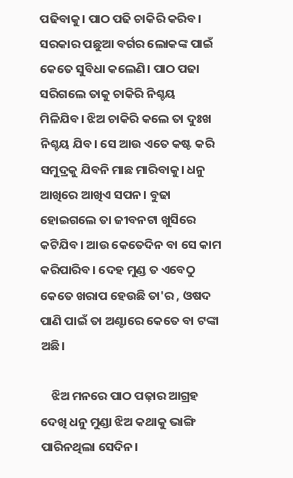ପଢିବାକୁ। ପାଠ ପଢି ଚାକିରି କରିବ। ସରକାର ପଛୁଆ ବର୍ଗର ଲୋକଙ୍କ ପାଇଁ କେତେ ସୁବିଧା କଲେଣି। ପାଠ ପଢା ସରିଗଲେ ତାକୁ ଚାକିରି ନିଶ୍ଚୟ ମିଳିଯିବ। ଝିଅ ଚାକିରି କଲେ ତା ଦୁଃଖ ନିଶ୍ଚୟ ଯିବ। ସେ ଆଉ ଏତେ କଷ୍ଟ କରି ସମୁଦ୍ରକୁ ଯିବନି ମାଛ ମାରିବାକୁ। ଧନୁ ଆଖିରେ ଆଖିଏ ସପନ। ବୁଢା ହୋଇଗଲେ ତା ଜୀବନଟା ଖୁସିରେ କଟିଯିବ। ଆଉ କେତେଦିନ ବା ସେ କାମ କରିପାରିବ। ଦେହ ମୁଣ୍ଡ ତ ଏବେଠୁ କେତେ ଖରାପ ହେଉଛି ତା'ର , ଓଷଦ ପାଣି ପାଇଁ ତା ଅଣ୍ଟାରେ କେତେ ବା ଟଙ୍କା ଅଛି।

    ଝିଅ ମନରେ ପାଠ ପଢ଼ାର ଆଗ୍ରହ ଦେଖି ଧନୁ ମୁଣ୍ଡା ଝିଅ କଥାକୁ ଭାଙ୍ଗି ପାରିନଥିଲା ସେଦିନ।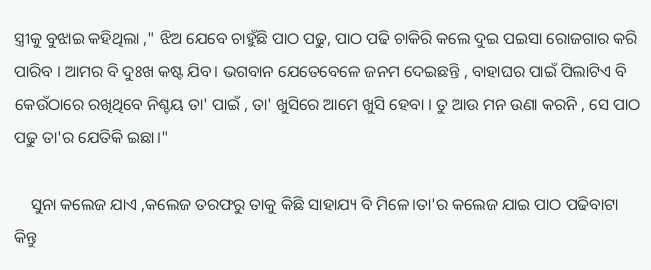ସ୍ତ୍ରୀକୁ ବୁଝାଇ କହିଥିଲା ," ଝିଅ ଯେବେ ଚାହୁଁଛି ପାଠ ପଢୁ, ପାଠ ପଢି ଚାକିରି କଲେ ଦୁଇ ପଇସା ରୋଜଗାର କରି ପାରିବ । ଆମର ବି ଦୁଃଖ କଷ୍ଟ ଯିବ। ଭଗବାନ ଯେତେବେଳେ ଜନମ ଦେଇଛନ୍ତି , ବାହାଘର ପାଇଁ ପିଲାଟିଏ ବି କେଉଁଠାରେ ରଖିଥିବେ ନିଶ୍ଚୟ ତା' ପାଇଁ , ତା' ଖୁସିରେ ଆମେ ଖୁସି ହେବା । ତୁ ଆଉ ମନ ଉଣା କରନି , ସେ ପାଠ ପଢୁ ତା'ର ଯେତିକି ଇଛା।"

    ସୁନା କଲେଜ ଯାଏ ,କଲେଜ ତରଫରୁ ତାକୁ କିଛି ସାହାଯ୍ୟ ବି ମିଳେ।ତା'ର କଲେଜ ଯାଇ ପାଠ ପଢିବାଟା କିନ୍ତୁ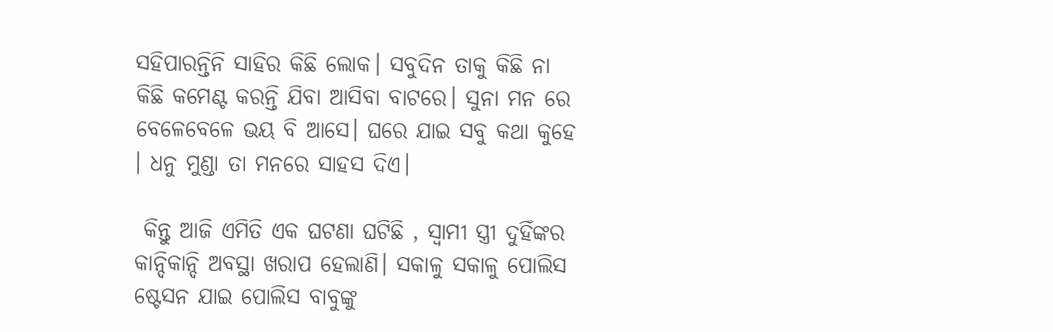ସହିପାରନ୍ତିନି ସାହିର କିଛି ଲୋକ। ସବୁଦିନ ତାକୁ କିଛି ନା କିଛି କମେଣ୍ଟ କରନ୍ତି ଯିବା ଆସିବା ବାଟରେ। ସୁନା ମନ ରେ ବେଳେବେଳେ ଭୟ ବି ଆସେ। ଘରେ ଯାଇ ସବୁ କଥା କୁହେ । ଧନୁ ମୁଣ୍ଡା ତା ମନରେ ସାହସ ଦିଏ।

 କିନ୍ତୁ ଆଜି ଏମିତି ଏକ ଘଟଣା ଘଟିଛି , ସ୍ବାମୀ ସ୍ତ୍ରୀ ଦୁହିଁଙ୍କର କାନ୍ଦିକାନ୍ଦି ଅବସ୍ଥା ଖରାପ ହେଲାଣି। ସକାଳୁ ସକାଳୁ ପୋଲିସ ଷ୍ଟେସନ ଯାଇ ପୋଲିସ ବାବୁଙ୍କୁ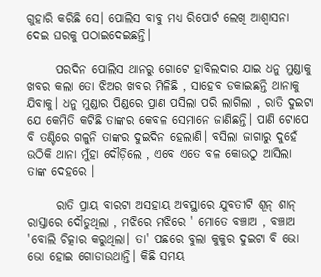ଗୁହାରି କରିଛି ସେ। ପୋଲିସ ବାବୁ ମଧ୍ୟ ରିପୋର୍ଟ ଲେଖି ଆଶ୍ୱାସନା ଦେଇ ଘରକୁ ପଠାଇଦେଇଛନ୍ତି।

      ପରଦିନ ପୋଲିସ ଥାନରୁ ଗୋଟେ ହାବିଲଦାର ଯାଇ ଧନୁ ମୁଣ୍ଡାକୁ ଖବର କଲା ତୋ ଝିଅର ଖବର ମିଳିଛି , ସାହେବ ଡକାଇଛନ୍ତି ଥାନାକୁ ଯିବାକୁ। ଧନୁ ମୁଣ୍ଡାର ପିଣ୍ଡରେ ପ୍ରାଣ ପସିଲା ପରି ଲାଗିଲା , ରାତି ଦୁଇଟା ଯେ କେମିତି କଟିଛି ତାଙ୍କର କେବଳ ସେମାନେ ଜାଣିଛନ୍ତି। ପାଣି ଟୋପେ ବି ତଣ୍ଟିରେ ଗଳୁନି ତାଙ୍କର ଦୁଇଦିନ ହେଲାଣି। ବସିଲା ଜାଗାରୁ ଦୁହେଁ ଉଠିକି ଥାନା ମୁଁହା ଦୌଡ଼ିଲେ , ଏବେ ଏତେ ବଳ କୋଉଠୁ ଆସିଲା ତାଙ୍କ ଦେହରେ ।

      ରାତି ପ୍ରାୟ ବାରଟା ଅସହାୟ ଅବସ୍ଥାରେ ଯୁବତୀଟି ଶୂନ୍ ଶାନ୍ ରାସ୍ତାରେ ଦୌଡୁଥିଲା , ମଝିରେ ମଝିରେ ' ମୋତେ ବଞ୍ଚାଅ , ବଞ୍ଚାଅ 'ବୋଲି ଚିତ୍କାର କରୁଥିଲା। ତା' ପଛରେ ବୁଲା କୁକୁର ଦୁଇଟା ବି ଭୋ ଭୋ ହୋଇ ଗୋଡାଉଥାନ୍ତି। କିଛି ସମୟ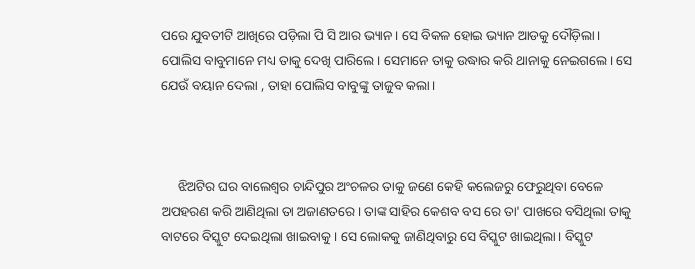ପରେ ଯୁବତୀଟି ଆଖିରେ ପଡ଼ିଲା ପି ସି ଆର ଭ୍ୟାନ। ସେ ବିକଳ ହୋଇ ଭ୍ୟାନ ଆଡକୁ ଦୌଡ଼ିଲା। ପୋଲିସ ବାବୁମାନେ ମଧ୍ୟ ତାକୁ ଦେଖି ପାରିଲେ। ସେମାନେ ତାକୁ ଉଦ୍ଧାର କରି ଥାନାକୁ ନେଇଗଲେ। ସେ ଯେଉଁ ବୟାନ ଦେଲା , ତାହା ପୋଲିସ ବାବୁଙ୍କୁ ତାଜୁବ କଲା।



     ଝିଅଟିର ଘର ବାଲେଶ୍ୱର ଚାନ୍ଦିପୁର ଅଂଚଳର ତାକୁ ଜଣେ କେହି କଲେଜରୁ ଫେରୁଥିବା ବେଳେ ଅପହରଣ କରି ଆଣିଥିଲା ତା ଅଜାଣତରେ। ତାଙ୍କ ସାହିର କେଶବ ବସ ରେ ତା' ପାଖରେ ବସିଥିଲା ତାକୁ ବାଟରେ ବିସ୍କୁଟ ଦେଇଥିଲା ଖାଇବାକୁ । ସେ ଲୋକକୁ ଜାଣିଥିବାରୁ ସେ ବିସ୍କୁଟ ଖାଇଥିଲା। ବିସ୍କୁଟ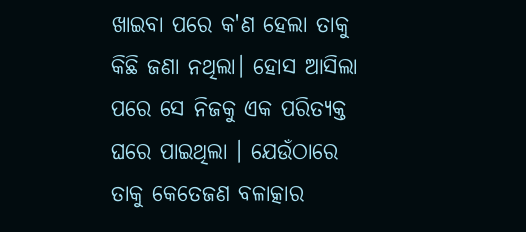ଖାଇବା ପରେ କ'ଣ ହେଲା ତାକୁ କିଛି ଜଣା ନଥିଲା। ହୋସ ଆସିଲା ପରେ ସେ ନିଜକୁ ଏକ ପରିତ୍ୟକ୍ତ ଘରେ ପାଇଥିଲା । ଯେଉଁଠାରେ ତାକୁ କେତେଜଣ ବଳାତ୍କାର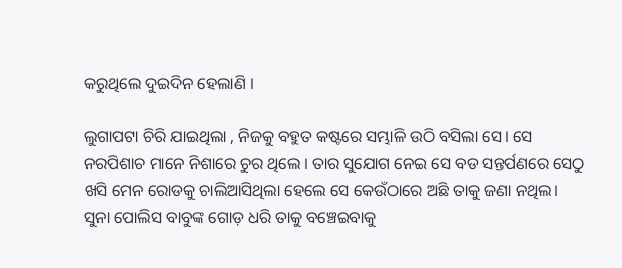କରୁଥିଲେ ଦୁଇଦିନ ହେଲାଣି ।

ଲୁଗାପଟା ଚିରି ଯାଇଥିଲା , ନିଜକୁ ବହୁତ କଷ୍ଟରେ ସମ୍ଭାଳି ଉଠି ବସିଲା ସେ। ସେ ନରପିଶାଚ ମାନେ ନିଶାରେ ଚୁର ଥିଲେ । ତାର ସୁଯୋଗ ନେଇ ସେ ବଡ ସନ୍ତର୍ପଣରେ ସେଠୁ ଖସି ମେନ ରୋଡକୁ ଚାଲିଆସିଥିଲା ହେଲେ ସେ କେଉଁଠାରେ ଅଛି ତାକୁ ଜଣା ନଥିଲ। ସୁନା ପୋଲିସ ବାବୁଙ୍କ ଗୋଡ଼ ଧରି ତାକୁ ବଞ୍ଚେଇବାକୁ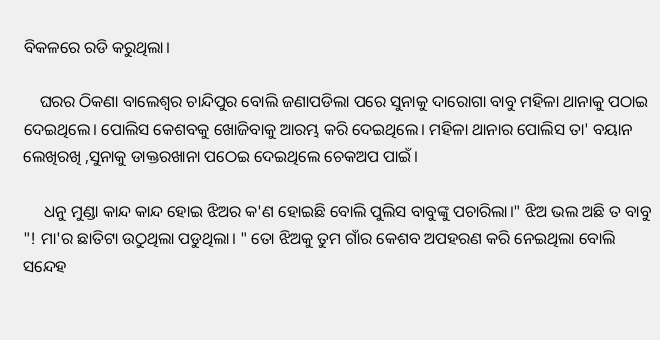ବିକଳରେ ରଡି କରୁଥିଲା।

    ଘରର ଠିକଣା ବାଲେଶ୍ୱର ଚାନ୍ଦିପୁର ବୋଲି ଜଣାପଡିଲା ପରେ ସୁନାକୁ ଦାରୋଗା ବାବୁ ମହିଳା ଥାନାକୁ ପଠାଇ ଦେଇଥିଲେ। ପୋଲିସ କେଶବକୁ ଖୋଜିବାକୁ ଆରମ୍ଭ କରି ଦେଇଥିଲେ। ମହିଳା ଥାନାର ପୋଲିସ ତା' ବୟାନ ଲେଖିରଖି ,ସୁନାକୁ ଡାକ୍ତରଖାନା ପଠେଇ ଦେଇଥିଲେ ଚେକଅପ ପାଇଁ।

     ଧନୁ ମୁଣ୍ଡା କାନ୍ଦ କାନ୍ଦ ହୋଇ ଝିଅର କ'ଣ ହୋଇଛି ବୋଲି ପୁଲିସ ବାବୁଙ୍କୁ ପଚାରିଲା।" ଝିଅ ଭଲ ଅଛି ତ ବାବୁ "! ମା'ର ଛାତିଟା ଉଠୁଥିଲା ପଡୁଥିଲା। " ତୋ ଝିଅକୁ ତୁମ ଗାଁର କେଶବ ଅପହରଣ କରି ନେଇଥିଲା ବୋଲି ସନ୍ଦେହ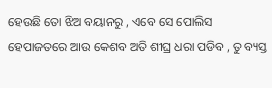ହେଉଛି ତୋ ଝିଅ ବୟାନରୁ , ଏବେ ସେ ପୋଲିସ ହେପାଜତରେ ଆଉ କେଶବ ଅତି ଶୀଘ୍ର ଧରା ପଡିବ , ତୁ ବ୍ୟସ୍ତ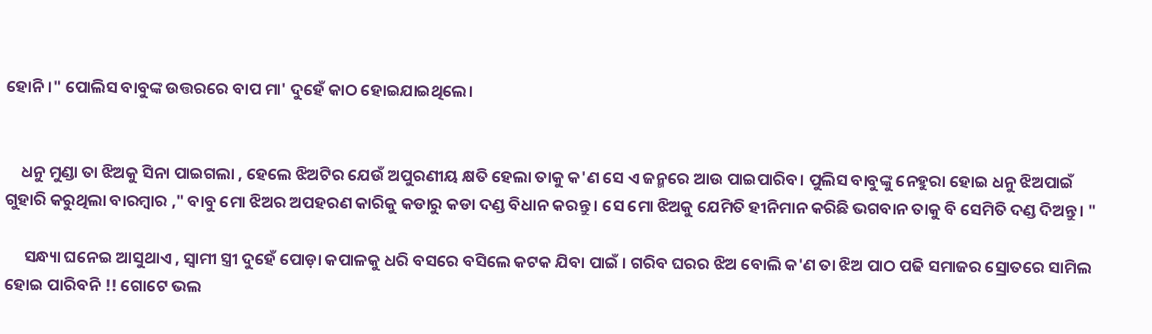ହୋନି ।" ପୋଲିସ ବାବୁଙ୍କ ଉତ୍ତରରେ ବାପ ମା' ଦୁହେଁ କାଠ ହୋଇଯାଇଥିଲେ।


    ଧନୁ ମୁଣ୍ଡା ତା ଝିଅକୁ ସିନା ପାଇଗଲା , ହେଲେ ଝିଅଟିର ଯେଉଁ ଅପୁରଣୀୟ କ୍ଷତି ହେଲା ତାକୁ କ'ଣ ସେ ଏ ଜନ୍ମରେ ଆଉ ପାଇପାରିବ। ପୁଲିସ ବାବୁଙ୍କୁ ନେହୁରା ହୋଇ ଧନୁ ଝିଅପାଇଁ ଗୁହାରି କରୁଥିଲା ବାରମ୍ବାର ," ବାବୁ ମୋ ଝିଅର ଅପହରଣ କାରିକୁ କଡାରୁ କଡା ଦଣ୍ଡ ବିଧାନ କରନ୍ତୁ । ସେ ମୋ ଝିଅକୁ ଯେମିତି ହୀନିମାନ କରିଛି ଭଗବାନ ତାକୁ ବି ସେମିତି ଦଣ୍ଡ ଦିଅନ୍ତୁ। "

     ସନ୍ଧ୍ୟା ଘନେଇ ଆସୁଥାଏ , ସ୍ୱାମୀ ସ୍ତ୍ରୀ ଦୁହେଁ ପୋଡ଼ା କପାଳକୁ ଧରି ବସରେ ବସିଲେ କଟକ ଯିବା ପାଇଁ । ଗରିବ ଘରର ଝିଅ ବୋଲି କ'ଣ ତା ଝିଅ ପାଠ ପଢି ସମାଜର ସ୍ରୋତରେ ସାମିଲ ହୋଇ ପାରିବନି !! ଗୋଟେ ଭଲ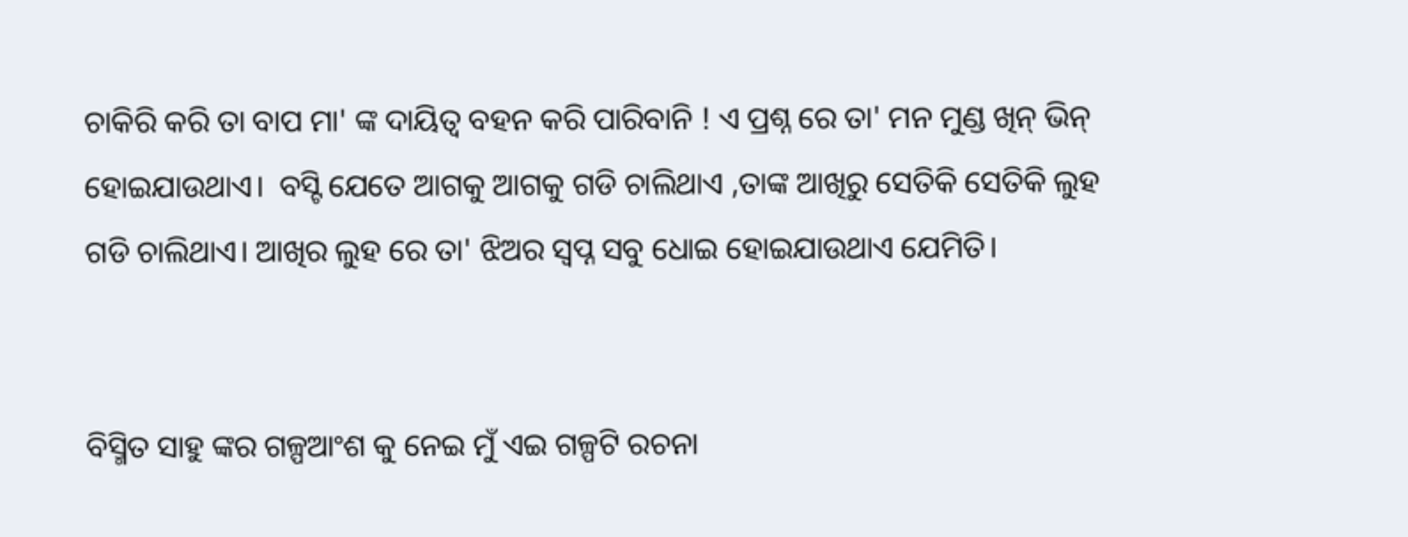ଚାକିରି କରି ତା ବାପ ମା' ଙ୍କ ଦାୟିତ୍ବ ବହନ କରି ପାରିବାନି ! ଏ ପ୍ରଶ୍ନ ରେ ତା' ମନ ମୁଣ୍ଡ ଖିନ୍ ଭିନ୍ ହୋଇଯାଉଥାଏ।  ବସ୍ଟି ଯେତେ ଆଗକୁ ଆଗକୁ ଗଡି ଚାଲିଥାଏ ,ତାଙ୍କ ଆଖିରୁ ସେତିକି ସେତିକି ଲୁହ ଗଡି ଚାଲିଥାଏ। ଆଖିର ଲୁହ ରେ ତା' ଝିଅର ସ୍ୱପ୍ନ ସବୁ ଧୋଇ ହୋଇଯାଉଥାଏ ଯେମିତି।


ବିସ୍ମିତ ସାହୁ ଙ୍କର ଗଳ୍ପଆଂଶ କୁ ନେଇ ମୁଁ ଏଇ ଗଳ୍ପଟି ରଚନା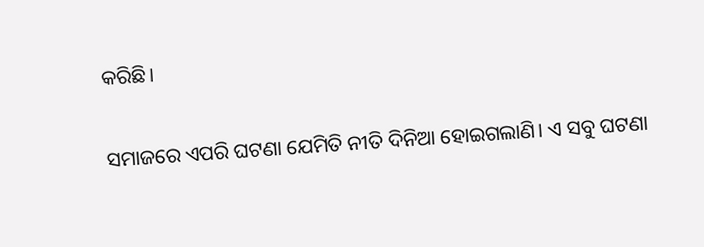କରିଛି।

ସମାଜରେ ଏପରି ଘଟଣା ଯେମିତି ନୀତି ଦିନିଆ ହୋଇଗଲାଣି। ଏ ସବୁ ଘଟଣା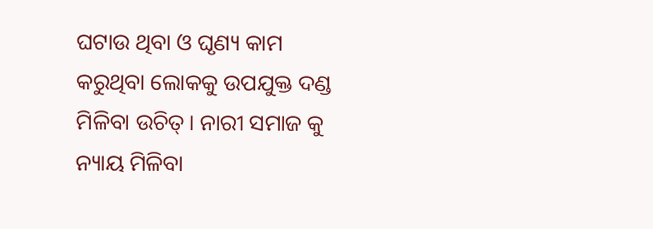ଘଟାଉ ଥିବା ଓ ଘୃଣ୍ୟ କାମ କରୁଥିବା ଲୋକକୁ ଉପଯୁକ୍ତ ଦଣ୍ଡ ମିଳିବା ଉଚିତ୍। ନାରୀ ସମାଜ କୁ ନ୍ୟାୟ ମିଳିବା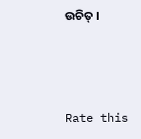ଉଚିତ୍ ।



Rate this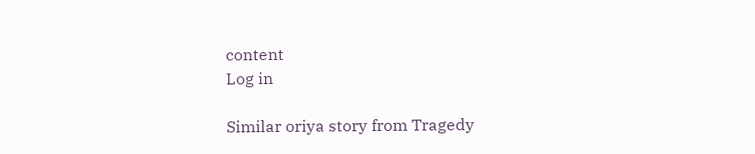content
Log in

Similar oriya story from Tragedy